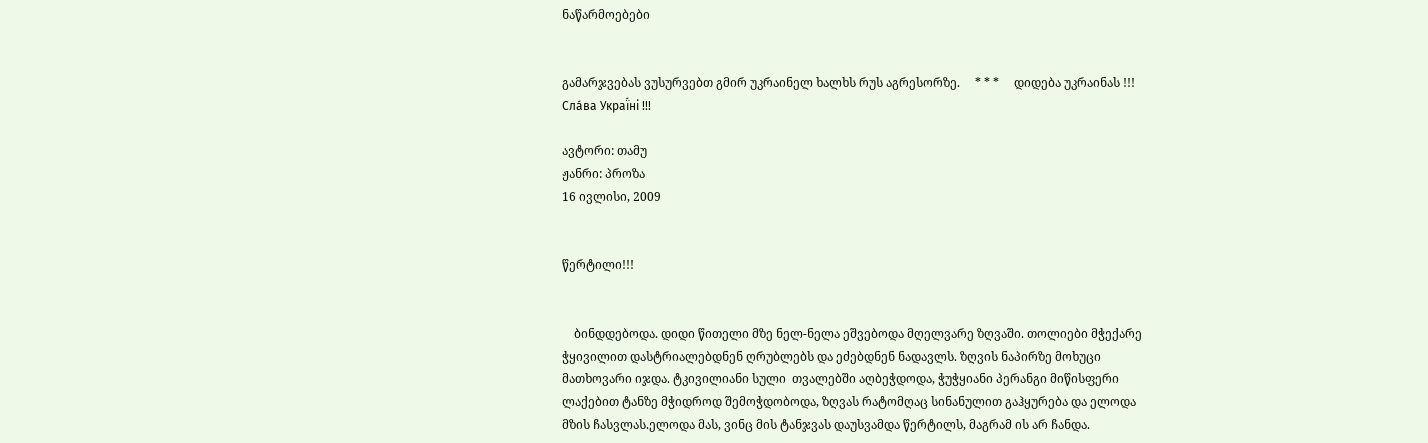ნაწარმოებები


გამარჯვებას ვუსურვებთ გმირ უკრაინელ ხალხს რუს აგრესორზე.     * * *     დიდება უკრაინას !!! Сла́ва Украї́ні !!!

ავტორი: თამუ
ჟანრი: პროზა
16 ივლისი, 2009


წერტილი!!!


    ბინდდებოდა. დიდი წითელი მზე ნელ-ნელა ეშვებოდა მღელვარე ზღვაში. თოლიები მჭექარე ჭყივილით დასტრიალებდნენ ღრუბლებს და ეძებდნენ ნადავლს. ზღვის ნაპირზე მოხუცი მათხოვარი იჯდა. ტკივილიანი სული  თვალებში აღბეჭდოდა, ჭუჭყიანი პერანგი მიწისფერი ლაქებით ტანზე მჭიდროდ შემოჭდობოდა, ზღვას რატომღაც სინანულით გაჰყურება და ელოდა მზის ჩასვლას.ელოდა მას, ვინც მის ტანჯვას დაუსვამდა წერტილს, მაგრამ ის არ ჩანდა.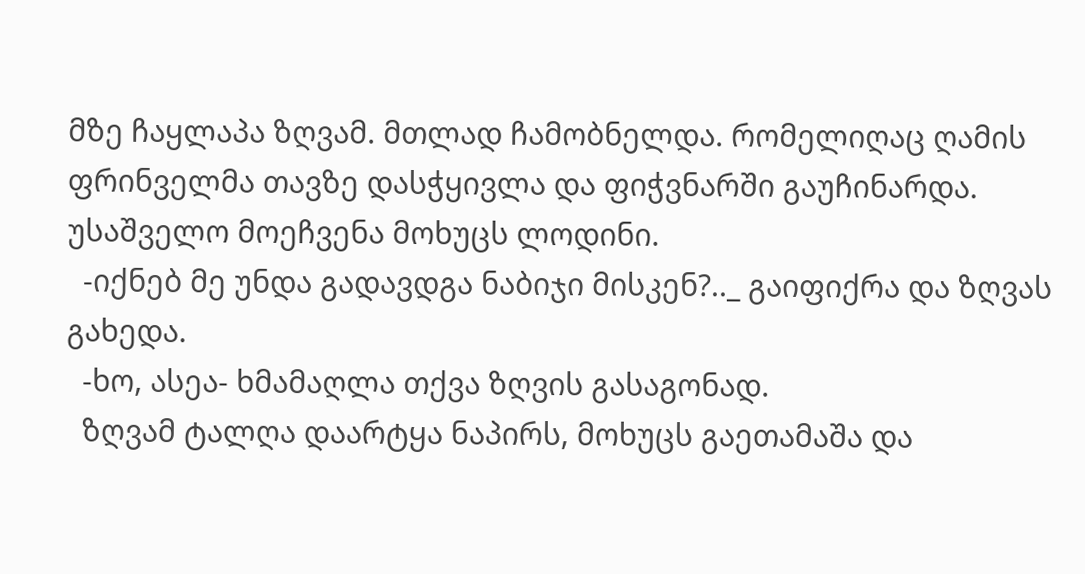მზე ჩაყლაპა ზღვამ. მთლად ჩამობნელდა. რომელიღაც ღამის ფრინველმა თავზე დასჭყივლა და ფიჭვნარში გაუჩინარდა. უსაშველო მოეჩვენა მოხუცს ლოდინი.
  -იქნებ მე უნდა გადავდგა ნაბიჯი მისკენ?.._ გაიფიქრა და ზღვას გახედა.
  -ხო, ასეა- ხმამაღლა თქვა ზღვის გასაგონად.
  ზღვამ ტალღა დაარტყა ნაპირს, მოხუცს გაეთამაშა და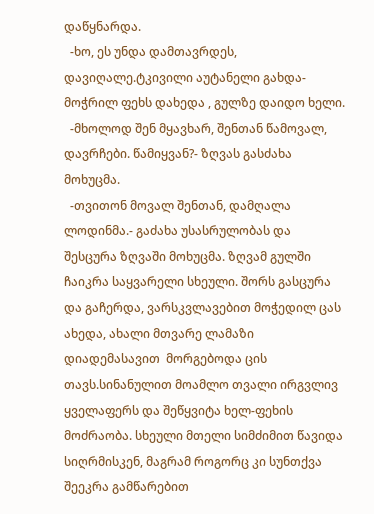დაწყნარდა.
  -ხო, ეს უნდა დამთავრდეს, დავიღალე.ტკივილი აუტანელი გახდა- მოჭრილ ფეხს დახედა , გულზე დაიდო ხელი.
  -მხოლოდ შენ მყავხარ, შენთან წამოვალ, დავრჩები. წამიყვან?- ზღვას გასძახა მოხუცმა.
  -თვითონ მოვალ შენთან, დამღალა ლოდინმა.- გაძახა უსასრულობას და შესცურა ზღვაში მოხუცმა. ზღვამ გულში ჩაიკრა საყვარელი სხეული. შორს გასცურა და გაჩერდა, ვარსკვლავებით მოჭედილ ცას ახედა, ახალი მთვარე ლამაზი დიადემასავით  მორგებოდა ცის თავს.სინანულით მოამლო თვალი ირგვლივ ყველაფერს და შეწყვიტა ხელ-ფეხის მოძრაობა. სხეული მთელი სიმძიმით წავიდა სიღრმისკენ, მაგრამ როგორც კი სუნთქვა შეეკრა გამწარებით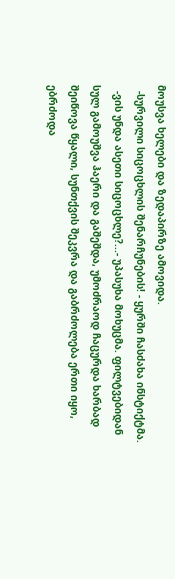მოუსვა ხელები და ზედაპირზე ამოვიდა.
  -სურვილი სიცოცხლის შენარჩუნების! - ყურში ჩასძახა ინსტიქტმა.
  -ვის უნდა ასეთი სიცოცხლე?...- უპასუხა მოხუცმა. ფილტვებიდან სულ გამოუშვა ჰაერი და გაშეშდა, უმოძრაოდ ჩაცურდა ხარბად შეიწოვა წყალი, სუნთქვის შეკვრა და გაბრძოლება ერთი იყო, ებრძოდა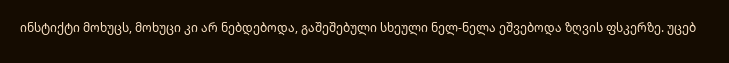ინსტიქტი მოხუცს, მოხუცი კი არ ნებდებოდა, გაშეშებული სხეული ნელ-ნელა ეშვებოდა ზღვის ფსკერზე. უცებ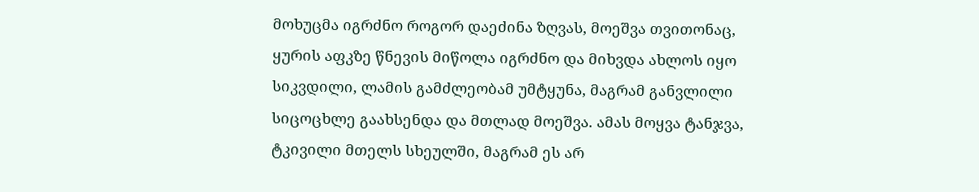მოხუცმა იგრძნო როგორ დაეძინა ზღვას, მოეშვა თვითონაც, ყურის აფკზე წნევის მიწოლა იგრძნო და მიხვდა ახლოს იყო სიკვდილი, ლამის გამძლეობამ უმტყუნა, მაგრამ განვლილი სიცოცხლე გაახსენდა და მთლად მოეშვა. ამას მოყვა ტანჯვა, ტკივილი მთელს სხეულში, მაგრამ ეს არ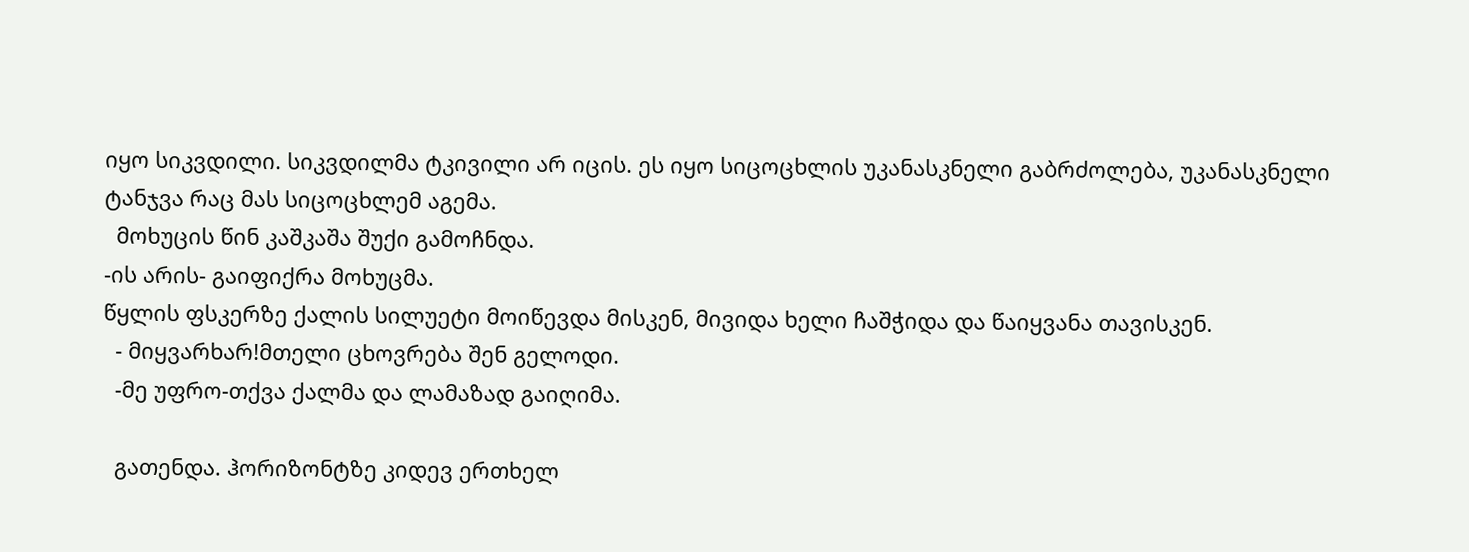იყო სიკვდილი. სიკვდილმა ტკივილი არ იცის. ეს იყო სიცოცხლის უკანასკნელი გაბრძოლება, უკანასკნელი ტანჯვა რაც მას სიცოცხლემ აგემა.
  მოხუცის წინ კაშკაშა შუქი გამოჩნდა.
-ის არის- გაიფიქრა მოხუცმა.
წყლის ფსკერზე ქალის სილუეტი მოიწევდა მისკენ, მივიდა ხელი ჩაშჭიდა და წაიყვანა თავისკენ.
  - მიყვარხარ!მთელი ცხოვრება შენ გელოდი.
  -მე უფრო-თქვა ქალმა და ლამაზად გაიღიმა.

  გათენდა. ჰორიზონტზე კიდევ ერთხელ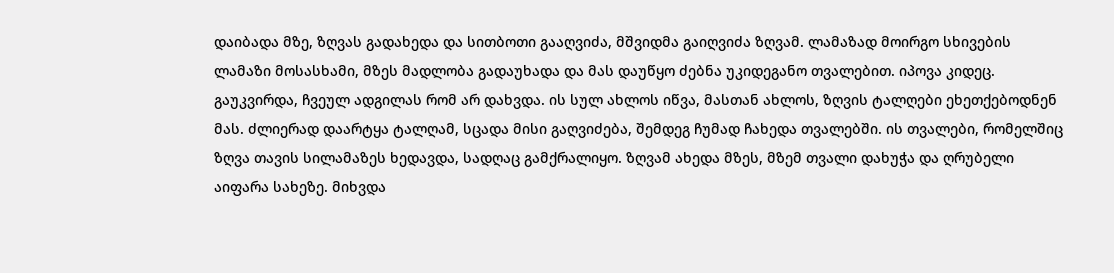დაიბადა მზე, ზღვას გადახედა და სითბოთი გააღვიძა, მშვიდმა გაიღვიძა ზღვამ. ლამაზად მოირგო სხივების ლამაზი მოსასხამი, მზეს მადლობა გადაუხადა და მას დაუწყო ძებნა უკიდეგანო თვალებით. იპოვა კიდეც. გაუკვირდა, ჩვეულ ადგილას რომ არ დახვდა. ის სულ ახლოს იწვა, მასთან ახლოს, ზღვის ტალღები ეხეთქებოდნენ მას. ძლიერად დაარტყა ტალღამ, სცადა მისი გაღვიძება, შემდეგ ჩუმად ჩახედა თვალებში. ის თვალები, რომელშიც ზღვა თავის სილამაზეს ხედავდა, სადღაც გამქრალიყო. ზღვამ ახედა მზეს, მზემ თვალი დახუჭა და ღრუბელი აიფარა სახეზე. მიხვდა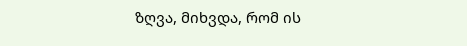ზღვა, მიხვდა, რომ ის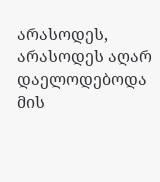არასოდეს, არასოდეს აღარ დაელოდებოდა მის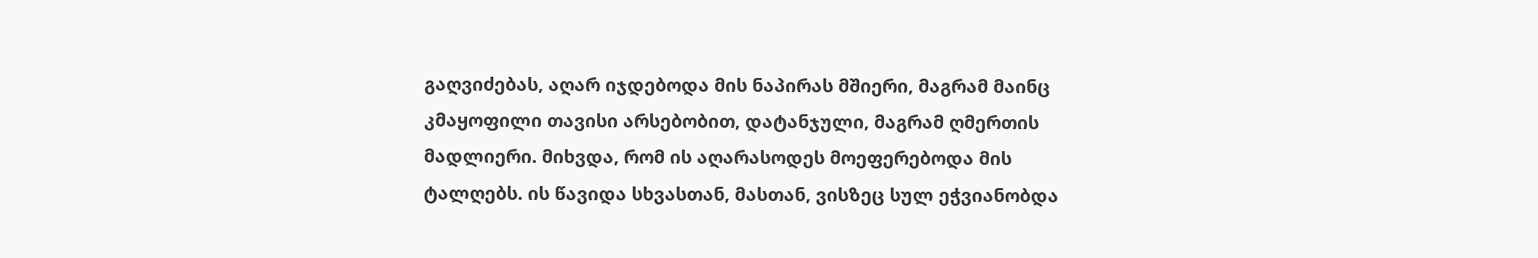გაღვიძებას, აღარ იჯდებოდა მის ნაპირას მშიერი, მაგრამ მაინც კმაყოფილი თავისი არსებობით, დატანჯული, მაგრამ ღმერთის მადლიერი. მიხვდა, რომ ის აღარასოდეს მოეფერებოდა მის ტალღებს. ის წავიდა სხვასთან, მასთან, ვისზეც სულ ეჭვიანობდა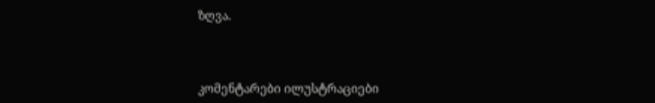ზღვა.



კომენტარები ილუსტრაციები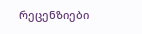რეცენზიები